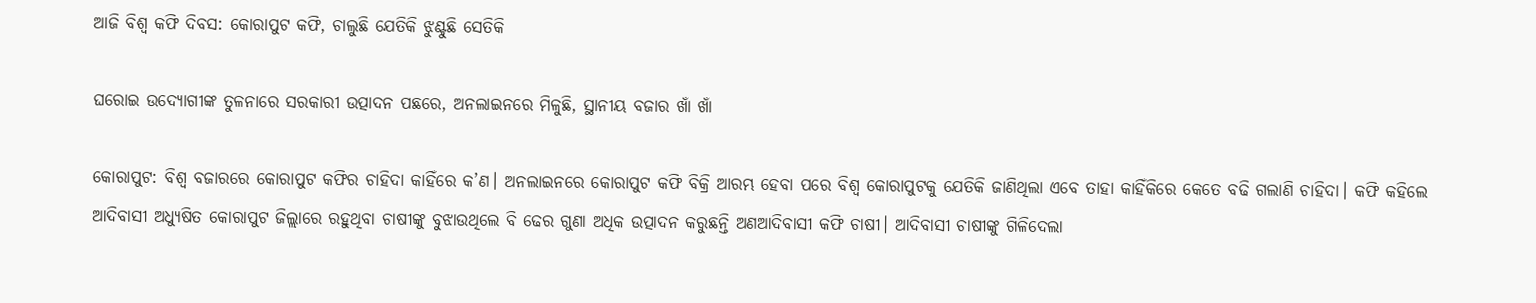ଆଜି ବିଶ୍ବ କଫି ଦିବସ: କୋରାପୁଟ କଫି, ଚାଲୁଛି ଯେତିକି ଝୁଣ୍ଟୁଛି ସେତିକି

ଘରୋଇ ଉଦ୍ୟୋଗୀଙ୍କ ତୁଳନାରେ ସରକାରୀ ଉତ୍ପାଦନ ପଛରେ, ଅନଲାଇନରେ ମିଳୁଛି, ସ୍ଥାନୀୟ ବଜାର ଖାଁ ଖାଁ

କୋରାପୁଟ: ବିଶ୍ୱ ବଜାରରେ କୋରାପୁଟ କଫିର ଚାହିଦା କାହିଁରେ କ’ଣ। ଅନଲାଇନରେ କୋରାପୁଟ କଫି ବିକ୍ରି ଆରମ୍ଭ ହେବା ପରେ ବିଶ୍ୱ କୋରାପୁଟକୁ ଯେତିକି ଜାଣିଥିଲା ଏବେ ତାହା କାହିଁକିରେ କେତେ ବଢି ଗଲାଣି ଚାହିଦା। କଫି କହିଲେ ଆଦିବାସୀ ଅଧ୍ୟୁଷିତ କୋରାପୁଟ ଜିଲ୍ଲାରେ ରହୁଥିବା ଚାଷୀଙ୍କୁ ବୁଝାଉଥିଲେ ବି ଢେର ଗୁଣା ଅଧିକ ଉତ୍ପାଦନ କରୁଛନ୍ତି ଅଣଆଦିବାସୀ କଫି ଚାଷୀ। ଆଦିବାସୀ ଚାଷୀଙ୍କୁ ଗିଳିଦେଲା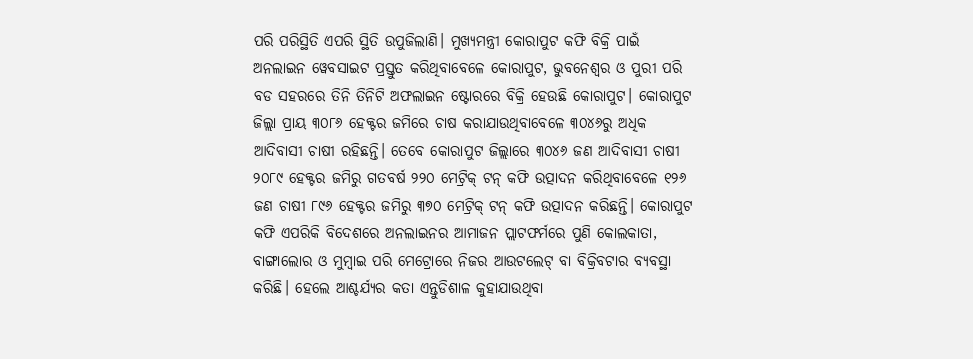ପରି ପରିସ୍ଥିତି ଏପରି ସ୍ଥିତି ଉପୁଜିଲାଣି। ମୁଖ୍ୟମନ୍ତ୍ରୀ କୋରାପୁଟ କଫି ବିକ୍ରି ପାଇଁ ଅନଲାଇନ ୱେବସାଇଟ ପ୍ରସ୍ତୁତ କରିଥିବାବେଳେ କୋରାପୁଟ, ଭୁବନେଶ୍ୱର ଓ ପୁରୀ ପରି ବଡ ସହରରେ ତିନି ତିନିଟି ଅଫଲାଇନ ଷ୍ଟୋରରେ ବିକ୍ରି ହେଉଛି କୋରାପୁଟ। କୋରାପୁଟ ଜିଲ୍ଲା ପ୍ରାୟ ୩୦୮୬ ହେକ୍ଟର ଜମିରେ ଚାଷ କରାଯାଉଥିବାବେଳେ ୩୦୪୬ରୁ ଅଧିକ ଆଦିବାସୀ ଚାଷୀ ରହିଛନ୍ତି। ତେବେ କୋରାପୁଟ ଜିଲ୍ଲାରେ ୩୦୪୬ ଜଣ ଆଦିବାସୀ ଚାଷୀ ୨୦୮୯ ହେକ୍ଟର ଜମିରୁ ଗତବର୍ଷ ୨୨୦ ମେଟ୍ରିକ୍‌ ଟନ୍‌ କଫି ଉତ୍ପାଦନ କରିଥିବାବେଳ‌େ ୧୨୬ ଜଣ ଚାଷୀ ୮୯୬ ହେକ୍ଟର ଜମିରୁ ୩୭୦ ମେଟ୍ରିକ୍ ଟନ୍‌ କଫି ଉତ୍ପାଦନ କରିଛନ୍ତି। କୋରାପୁଟ କଫି ଏପରିକି ବିଦେଶରେ ଅନଲାଇନର ଆମାଜନ ପ୍ଲାଟଫର୍ମରେ ପୁଣି କୋଲକାତା, ବାଙ୍ଗାଲୋର ଓ ମୁମ୍ବାଇ ପରି ମେ‌ଟ୍ରୋରେ ନିଜର ଆଉଟଲେଟ୍‌ ବା ବିକ୍ରିବଟାର ବ୍ୟବସ୍ଥା କରିଛି। ହେଲେ ଆଶ୍ଚର୍ଯ୍ୟର କତା ଏନ୍ତୁଡିଶାଳ କୁହାଯାଉଥିବା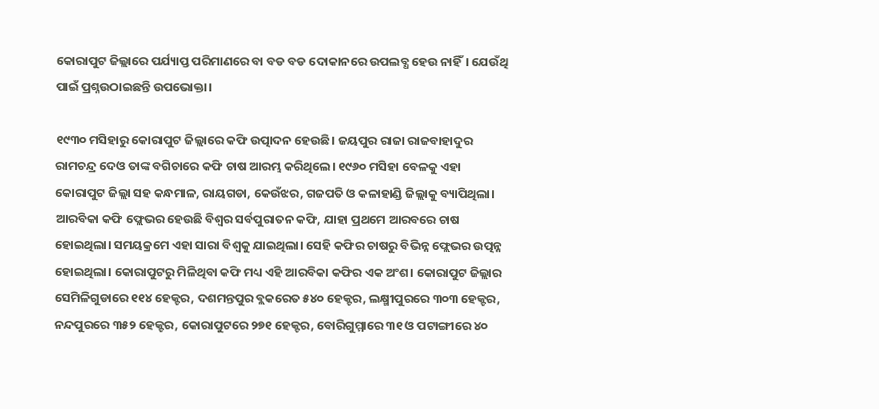କୋରାପୁଟ ଜିଲ୍ଲାରେ ପର୍ଯ୍ୟାପ୍ତ ପରିମାଣରେ ବା ବଡ ବଡ ଦୋକାନରେ ଉପଲବ୍ଧ ହେଉ ନାହିଁ। ଯେଉଁଥି ପାଇଁ ପ୍ରଶ୍ନଉଠାଇଛନ୍ତି ଉପଭୋକ୍ତା।

୧୯୩୦ ମସିହାରୁ କୋରାପୁଟ ଜିଲ୍ଲାରେ କଫି ଉତ୍ପାଦନ ହେଉଛି। ଜୟପୁର ରାଜା ରାଜବାହାଦୁର ରାମଚନ୍ଦ୍ର ଦେଓ ତାଙ୍କ ବଗିଚାରେ କଫି ଚାଷ ଆରମ୍ଭ କରିଥିଲେ। ୧୯୬୦ ମସିହା ବେଳକୁ ଏହା କୋରାପୁଟ ଜିଲ୍ଲା ସହ କନ୍ଧମାଳ, ରାୟଗଡା, କେଉଁଝର, ଗଜପତି ଓ କଳାହାଣ୍ଡି ଜିଲ୍ଲାକୁ ବ୍ୟାପିଥିଲା। ଆରବିକା କଫି ଫ୍ଲେଭର ହେଉଛି ବିଶ୍ବର ସର୍ବପୁରାତନ କଫି, ଯାହା ପ୍ରଥମେ ଆରବରେ ଚାଷ ହୋଇଥିଲା। ସମୟକ୍ରମେ ଏହା ସାରା ବିଶ୍ବକୁ ଯାଇଥିଲା। ସେହି କଫିର ଚାଷରୁ ବିଭିନ୍ନ ଫ୍ଲେଭର ଉତ୍ପନ୍ନ ହୋଇଥିଲା। କୋରାପୁଟରୁ ମିଳିଥିବା କଫି ମଧ୍ୟ ଏହି ଆରବିକା କଫିର ଏକ ଅଂଶ। କୋରାପୁଟ ଜିଲ୍ଲାର ସେମିଳିଗୁଡାରେ ୧୧୪ ହେକ୍ଟର, ଦଶମନ୍ତପୁର ବ୍ଲକରେତ ୫୪୦ ହେକ୍ଟର, ଲକ୍ଷ୍ମୀପୁରରେ ୩୦୩ ହେକ୍ଟର, ନନ୍ଦପୁରରେ ୩୫୨ ହେକ୍ଟର, କୋରାପୁଟରେ ୨୭୧ ହେକ୍ଟର, ବୋରିଗୁମ୍ମାରେ ୩୧ ଓ ପଟାଙ୍ଗୀରେ ୪୦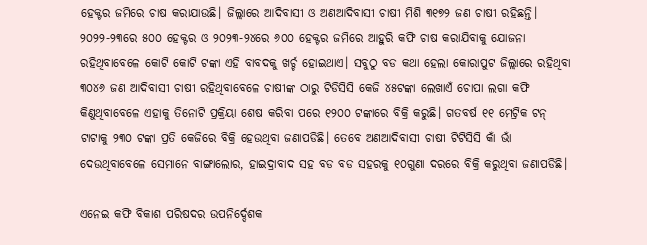ହେକ୍ଟର ଜମିରେ ଚାଷ କରାଯାଉଛି। ଜିଲ୍ଲାରେ ଆଦିବାସୀ ଓ ଅଣଆଦିବାସୀ ଚାଷୀ ମିଶି ୩୧୭୨ ଜଣ ଚାଷୀ ରହିଛନ୍ତି। ୨୦୨୨-୨୩ରେ ୫୦୦ ହେକ୍ଟର ଓ ୨୦୨୩-୨୪ରେ ୬୦୦ ହେକ୍ଟର ଜମିରେ ଆହୁରି କଫି ଚାଷ କରାଯିବାକୁ ଯୋଜନା ରହିଥିବାବେଳେ କୋଟି କୋଟି ଟଙ୍କା ଏହି ବାବଦକୁ ଖର୍ଚ୍ଚ ହୋଇଥାଏ। ସବୁଠୁ ବଡ କଥା ହେଲା କୋରାପୁଟ ଜିଲ୍ଲାରେ ରହିଥିବା ୩୦୪୬ ଜଣ ଆଦିବାସୀ ଚାଷୀ ରହିଥିବାବେଳେ ଚାଷୀଙ୍କ ଠାରୁ ଟିଡିସିସି କେଜି ୪୫ଟଙ୍କା ଲେଖାଏଁ ଚୋପା ଲଗା କଫି କିଣୁଥିବାବେଳେ ଏହାକୁ ତିନୋଟି ପ୍ରକ୍ରିୟା ଶେଷ କରିବା ପରେ ୧୨୦୦ ଟଙ୍କାରେ ବିକ୍ରି କରୁଛି। ଗତବର୍ଷ ୧୧ ମେଟ୍ରିକ ଟନ୍‌ ଟାଟାକୁ ୨୩୦ ଟଙ୍କା ପ୍ରତି କେଜିରେ ବିକ୍ରି ହେଉଥିବା ଜଣାପଡିଛି। ତେବେ ଅଣଆଦିବାସୀ ଚାଷୀ ଟିଟିସିସି କାଁ ଭାଁ ଦେଉଥିବାବେଳେ ସେମାନେ ବାଙ୍ଗାଲୋର, ହାଇଦ୍ରାବାଦ ସହ ବଡ ବଡ ସହରକୁ ୧୦ଗୁଣା ଦରରେ ବିକ୍ରି କରୁଥିବା ଜଣାପଡିଛି।

ଏନେଇ କଫି ବିକାଶ ପରିଷଦର ଉପନିର୍ଦ୍ଦେଶକ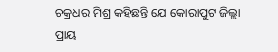ଚକ୍ରଧର ମିଶ୍ର କହିଛନ୍ତି ଯେ କୋରାପୁଟ ଜିଲ୍ଲା ପ୍ରାୟ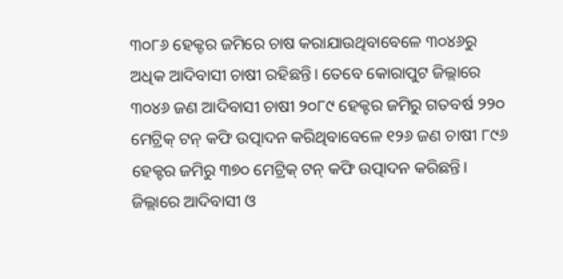୩୦୮୬ ହେକ୍ଟର ଜମିରେ ଚାଷ କରାଯାଉଥିବାବେଳେ ୩୦୪୬ରୁ ଅଧିକ ଆଦିବାସୀ ଚାଷୀ ରହିଛନ୍ତି। ତେବେ କୋରାପୁଟ ଜିଲ୍ଲାରେ ୩୦୪୬ ଜଣ ଆଦିବାସୀ ଚାଷୀ ୨୦୮୯ ହେକ୍ଟର ଜମିରୁ ଗତବର୍ଷ ୨୨୦ ମେଟ୍ରିକ୍‌ ଟନ୍‌ କଫି ଉତ୍ପାଦନ କରିଥିବାବେଳ‌େ ୧୨୬ ଜଣ ଚାଷୀ ୮୯୬ ହେକ୍ଟର ଜମିରୁ ୩୭୦ ମେଟ୍ରିକ୍ ଟନ୍‌ କଫି ଉତ୍ପାଦନ କରିଛନ୍ତି। ଜିଲ୍ଲାରେ ଆଦିବାସୀ ଓ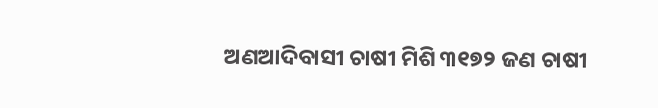ଅଣଆଦିବାସୀ ଚାଷୀ ମିଶି ୩୧୭୨ ଜଣ ଚାଷୀ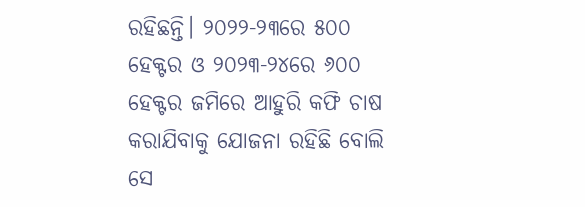ରହିଛନ୍ତି। ୨୦୨୨-୨୩ରେ ୫୦୦ ହେକ୍ଟର ଓ ୨୦୨୩-୨୪ରେ ୬୦୦ ହେକ୍ଟର ଜମିରେ ଆହୁରି କଫି ଚାଷ କରାଯିବାକୁ ଯୋଜନା ରହିଛି ବୋଲି ସେ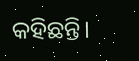କହିଛନ୍ତି।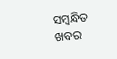ସମ୍ବନ୍ଧିତ ଖବର